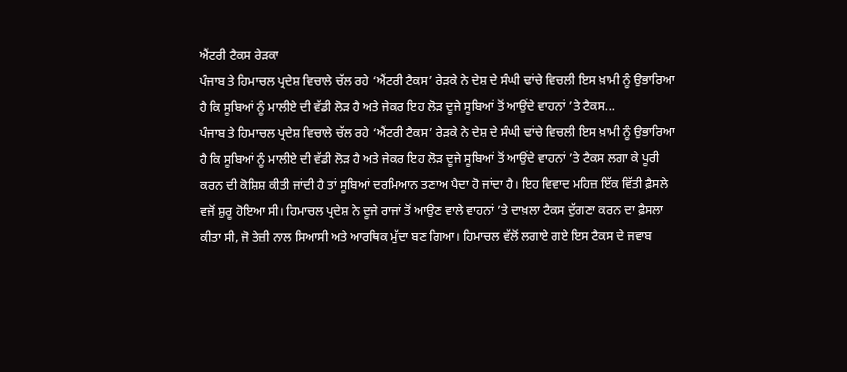ਐਂਟਰੀ ਟੈਕਸ ਰੇੜਕਾ
ਪੰਜਾਬ ਤੇ ਹਿਮਾਚਲ ਪ੍ਰਦੇਸ਼ ਵਿਚਾਲੇ ਚੱਲ ਰਹੇ ‘ਐਂਟਰੀ ਟੈਕਸ’ ਰੇੜਕੇ ਨੇ ਦੇਸ਼ ਦੇ ਸੰਘੀ ਢਾਂਚੇ ਵਿਚਲੀ ਇਸ ਖ਼ਾਮੀ ਨੂੰ ਉਭਾਰਿਆ ਹੈ ਕਿ ਸੂਬਿਆਂ ਨੂੰ ਮਾਲੀਏ ਦੀ ਵੱਡੀ ਲੋੜ ਹੈ ਅਤੇ ਜੇਕਰ ਇਹ ਲੋੜ ਦੂਜੇ ਸੂਬਿਆਂ ਤੋਂ ਆਉਂਦੇ ਵਾਹਨਾਂ ’ਤੇ ਟੈਕਸ...
ਪੰਜਾਬ ਤੇ ਹਿਮਾਚਲ ਪ੍ਰਦੇਸ਼ ਵਿਚਾਲੇ ਚੱਲ ਰਹੇ ‘ਐਂਟਰੀ ਟੈਕਸ’ ਰੇੜਕੇ ਨੇ ਦੇਸ਼ ਦੇ ਸੰਘੀ ਢਾਂਚੇ ਵਿਚਲੀ ਇਸ ਖ਼ਾਮੀ ਨੂੰ ਉਭਾਰਿਆ ਹੈ ਕਿ ਸੂਬਿਆਂ ਨੂੰ ਮਾਲੀਏ ਦੀ ਵੱਡੀ ਲੋੜ ਹੈ ਅਤੇ ਜੇਕਰ ਇਹ ਲੋੜ ਦੂਜੇ ਸੂਬਿਆਂ ਤੋਂ ਆਉਂਦੇ ਵਾਹਨਾਂ ’ਤੇ ਟੈਕਸ ਲਗਾ ਕੇ ਪੂਰੀ ਕਰਨ ਦੀ ਕੋਸ਼ਿਸ਼ ਕੀਤੀ ਜਾਂਦੀ ਹੈ ਤਾਂ ਸੂਬਿਆਂ ਦਰਮਿਆਨ ਤਣਾਅ ਪੈਦਾ ਹੋ ਜਾਂਦਾ ਹੈ। ਇਹ ਵਿਵਾਦ ਮਹਿਜ਼ ਇੱਕ ਵਿੱਤੀ ਫ਼ੈਸਲੇ ਵਜੋਂ ਸ਼ੁਰੂ ਹੋਇਆ ਸੀ। ਹਿਮਾਚਲ ਪ੍ਰਦੇਸ਼ ਨੇ ਦੂਜੇ ਰਾਜਾਂ ਤੋਂ ਆਉਣ ਵਾਲੇ ਵਾਹਨਾਂ ’ਤੇ ਦਾਖ਼ਲਾ ਟੈਕਸ ਦੁੱਗਣਾ ਕਰਨ ਦਾ ਫ਼ੈਸਲਾ ਕੀਤਾ ਸੀ, ਜੋ ਤੇਜ਼ੀ ਨਾਲ ਸਿਆਸੀ ਅਤੇ ਆਰਥਿਕ ਮੁੱਦਾ ਬਣ ਗਿਆ। ਹਿਮਾਚਲ ਵੱਲੋਂ ਲਗਾਏ ਗਏ ਇਸ ਟੈਕਸ ਦੇ ਜਵਾਬ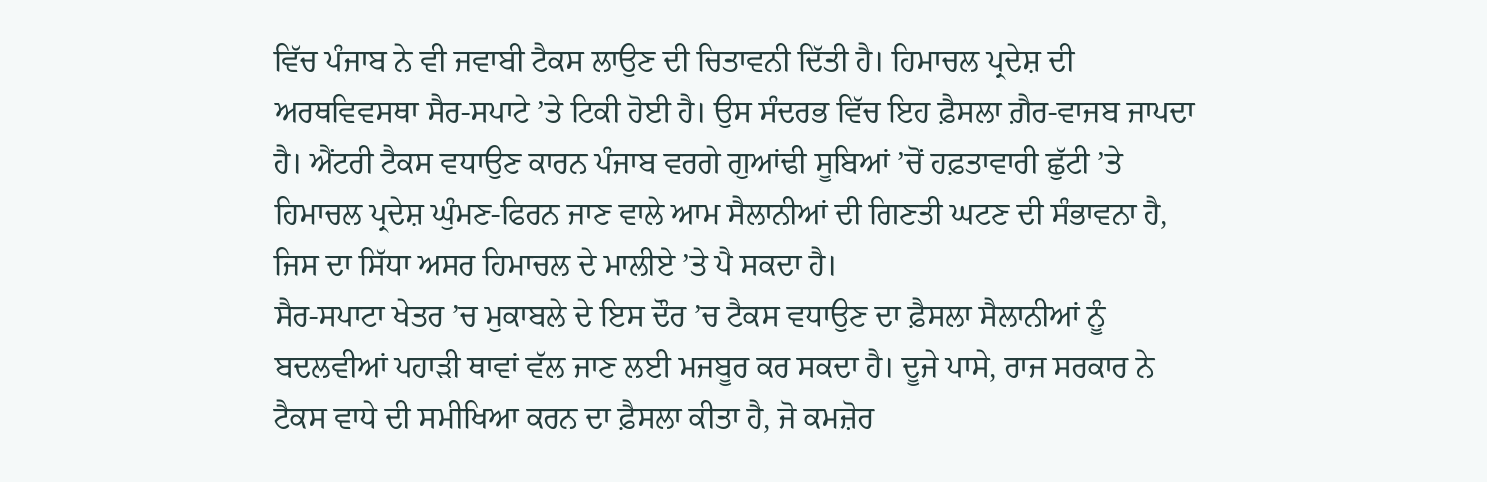ਵਿੱਚ ਪੰਜਾਬ ਨੇ ਵੀ ਜਵਾਬੀ ਟੈਕਸ ਲਾਉਣ ਦੀ ਚਿਤਾਵਨੀ ਦਿੱਤੀ ਹੈ। ਹਿਮਾਚਲ ਪ੍ਰਦੇਸ਼ ਦੀ ਅਰਥਵਿਵਸਥਾ ਸੈਰ-ਸਪਾਟੇ ’ਤੇ ਟਿਕੀ ਹੋਈ ਹੈ। ਉਸ ਸੰਦਰਭ ਵਿੱਚ ਇਹ ਫ਼ੈਸਲਾ ਗ਼ੈਰ-ਵਾਜਬ ਜਾਪਦਾ ਹੈ। ਐਂਟਰੀ ਟੈਕਸ ਵਧਾਉਣ ਕਾਰਨ ਪੰਜਾਬ ਵਰਗੇ ਗੁਆਂਢੀ ਸੂਬਿਆਂ ’ਚੋਂ ਹਫ਼ਤਾਵਾਰੀ ਛੁੱਟੀ ’ਤੇ ਹਿਮਾਚਲ ਪ੍ਰਦੇਸ਼ ਘੁੰਮਣ-ਫਿਰਨ ਜਾਣ ਵਾਲੇ ਆਮ ਸੈਲਾਨੀਆਂ ਦੀ ਗਿਣਤੀ ਘਟਣ ਦੀ ਸੰਭਾਵਨਾ ਹੈ, ਜਿਸ ਦਾ ਸਿੱਧਾ ਅਸਰ ਹਿਮਾਚਲ ਦੇ ਮਾਲੀਏ ’ਤੇ ਪੈ ਸਕਦਾ ਹੈ।
ਸੈਰ-ਸਪਾਟਾ ਖੇਤਰ ’ਚ ਮੁਕਾਬਲੇ ਦੇ ਇਸ ਦੌਰ ’ਚ ਟੈਕਸ ਵਧਾਉਣ ਦਾ ਫ਼ੈਸਲਾ ਸੈਲਾਨੀਆਂ ਨੂੰ ਬਦਲਵੀਆਂ ਪਹਾੜੀ ਥਾਵਾਂ ਵੱਲ ਜਾਣ ਲਈ ਮਜਬੂਰ ਕਰ ਸਕਦਾ ਹੈ। ਦੂਜੇ ਪਾਸੇ, ਰਾਜ ਸਰਕਾਰ ਨੇ ਟੈਕਸ ਵਾਧੇ ਦੀ ਸਮੀਖਿਆ ਕਰਨ ਦਾ ਫ਼ੈਸਲਾ ਕੀਤਾ ਹੈ, ਜੋ ਕਮਜ਼ੋਰ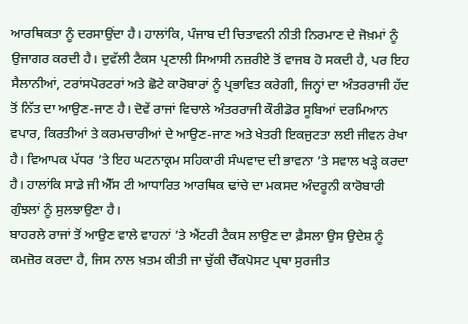ਆਰਥਿਕਤਾ ਨੂੰ ਦਰਸਾਉਂਦਾ ਹੈ। ਹਾਲਾਂਕਿ, ਪੰਜਾਬ ਦੀ ਚਿਤਾਵਨੀ ਨੀਤੀ ਨਿਰਮਾਣ ਦੇ ਜੋਖ਼ਮਾਂ ਨੂੰ ਉਜਾਗਰ ਕਰਦੀ ਹੈ। ਦੁਵੱਲੀ ਟੈਕਸ ਪ੍ਰਣਾਲੀ ਸਿਆਸੀ ਨਜ਼ਰੀਏ ਤੋਂ ਵਾਜਬ ਹੋ ਸਕਦੀ ਹੈ, ਪਰ ਇਹ ਸੈਲਾਨੀਆਂ, ਟਰਾਂਸਪੋਰਟਰਾਂ ਅਤੇ ਛੋਟੇ ਕਾਰੋਬਾਰਾਂ ਨੂੰ ਪ੍ਰਭਾਵਿਤ ਕਰੇਗੀ, ਜਿਨ੍ਹਾਂ ਦਾ ਅੰਤਰਰਾਜੀ ਹੱਦ ਤੋਂ ਨਿੱਤ ਦਾ ਆਉਣ-ਜਾਣ ਹੈ। ਦੋਵੇਂ ਰਾਜਾਂ ਵਿਚਾਲੇ ਅੰਤਰਰਾਜੀ ਕੌਰੀਡੋਰ ਸੂਬਿਆਂ ਦਰਮਿਆਨ ਵਪਾਰ, ਕਿਰਤੀਆਂ ਤੇ ਕਰਮਚਾਰੀਆਂ ਦੇ ਆਉਣ-ਜਾਣ ਅਤੇ ਖੇਤਰੀ ਇਕਜੁਟਤਾ ਲਈ ਜੀਵਨ ਰੇਖਾ ਹੈ। ਵਿਆਪਕ ਪੱਧਰ ’ਤੇ ਇਹ ਘਟਨਾਕ੍ਰਮ ਸਹਿਕਾਰੀ ਸੰਘਵਾਦ ਦੀ ਭਾਵਨਾ ’ਤੇ ਸਵਾਲ ਖੜ੍ਹੇ ਕਰਦਾ ਹੈ। ਹਾਲਾਂਕਿ ਸਾਡੇ ਜੀ ਐੱਸ ਟੀ ਆਧਾਰਿਤ ਆਰਥਿਕ ਢਾਂਚੇ ਦਾ ਮਕਸਦ ਅੰਦਰੂਨੀ ਕਾਰੋਬਾਰੀ ਗੁੰਝਲਾਂ ਨੂੰ ਸੁਲਝਾਉਣਾ ਹੈ।
ਬਾਹਰਲੇ ਰਾਜਾਂ ਤੋਂ ਆਉਣ ਵਾਲੇ ਵਾਹਨਾਂ ’ਤੇ ਐਂਟਰੀ ਟੈਕਸ ਲਾਉਣ ਦਾ ਫ਼ੈਸਲਾ ਉਸ ਉਦੇਸ਼ ਨੂੰ ਕਮਜ਼ੋਰ ਕਰਦਾ ਹੈ, ਜਿਸ ਨਾਲ ਖ਼ਤਮ ਕੀਤੀ ਜਾ ਚੁੱਕੀ ਚੈੱਕਪੋਸਟ ਪ੍ਰਥਾ ਸੁਰਜੀਤ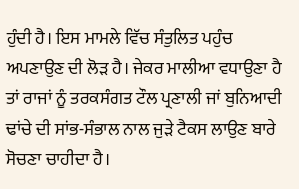ਹੁੰਦੀ ਹੈ। ਇਸ ਮਾਮਲੇ ਵਿੱਚ ਸੰਤੁਲਿਤ ਪਹੁੰਚ ਅਪਣਾਉਣ ਦੀ ਲੋੜ ਹੈ। ਜੇਕਰ ਮਾਲੀਆ ਵਧਾਉਣਾ ਹੈ ਤਾਂ ਰਾਜਾਂ ਨੂੰ ਤਰਕਸੰਗਤ ਟੌਲ ਪ੍ਰਣਾਲੀ ਜਾਂ ਬੁਨਿਆਦੀ ਢਾਂਚੇ ਦੀ ਸਾਂਭ-ਸੰਭਾਲ ਨਾਲ ਜੁੜੇ ਟੈਕਸ ਲਾਉਣ ਬਾਰੇ ਸੋਚਣਾ ਚਾਹੀਦਾ ਹੈ।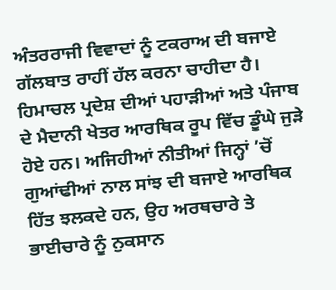ਅੰਤਰਰਾਜੀ ਵਿਵਾਦਾਂ ਨੂੰ ਟਕਰਾਅ ਦੀ ਬਜਾਏ ਗੱਲਬਾਤ ਰਾਹੀਂ ਹੱਲ ਕਰਨਾ ਚਾਹੀਦਾ ਹੈ। ਹਿਮਾਚਲ ਪ੍ਰਦੇਸ਼ ਦੀਆਂ ਪਹਾੜੀਆਂ ਅਤੇ ਪੰਜਾਬ ਦੇ ਮੈਦਾਨੀ ਖੇਤਰ ਆਰਥਿਕ ਰੂਪ ਵਿੱਚ ਡੂੰਘੇ ਜੁੜੇ ਹੋਏ ਹਨ। ਅਜਿਹੀਆਂ ਨੀਤੀਆਂ ਜਿਨ੍ਹਾਂ ’ਚੋਂ ਗੁਆਂਢੀਆਂ ਨਾਲ ਸਾਂਝ ਦੀ ਬਜਾਏ ਆਰਥਿਕ ਹਿੱਤ ਝਲਕਦੇ ਹਨ, ਉਹ ਅਰਥਚਾਰੇ ਤੇ ਭਾਈਚਾਰੇ ਨੂੰ ਨੁਕਸਾਨ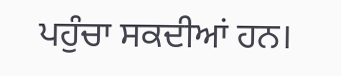ਪਹੁੰਚਾ ਸਕਦੀਆਂ ਹਨ।